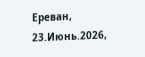Ереван, 23.Июнь.2026,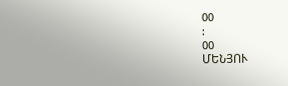00
:
00
ՄԵՆՅՈՒ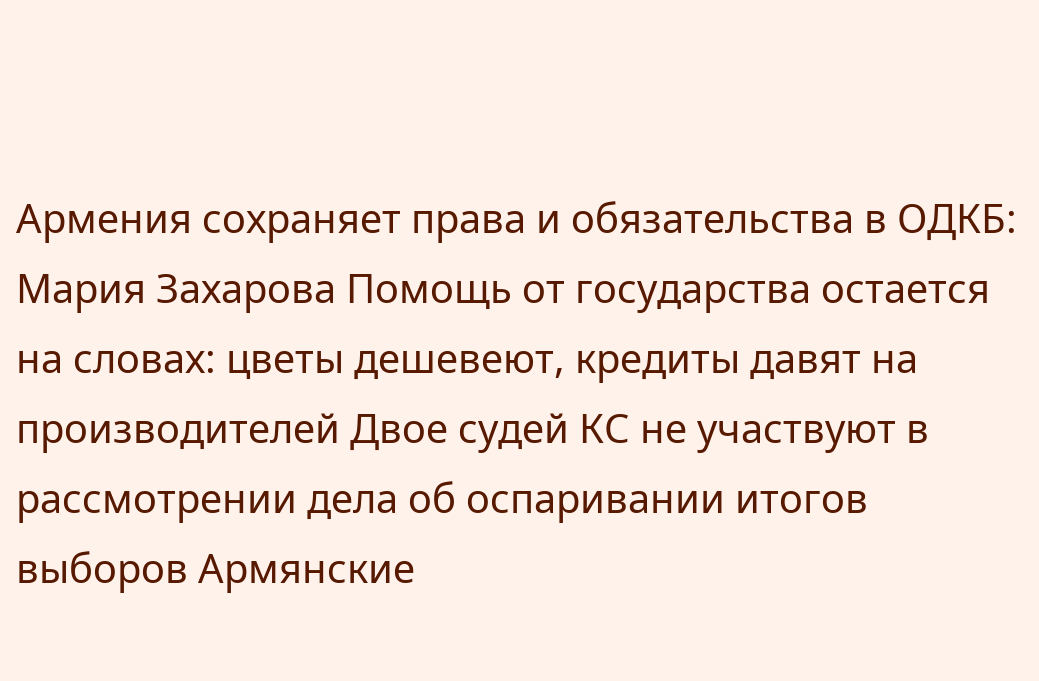Армения сохраняет права и обязательства в ОДКБ: Мария Захарова Помощь от государства остается на словах: цветы дешевеют, кредиты давят на производителей Двое судей КС не участвуют в рассмотрении дела об оспаривании итогов выборов Армянские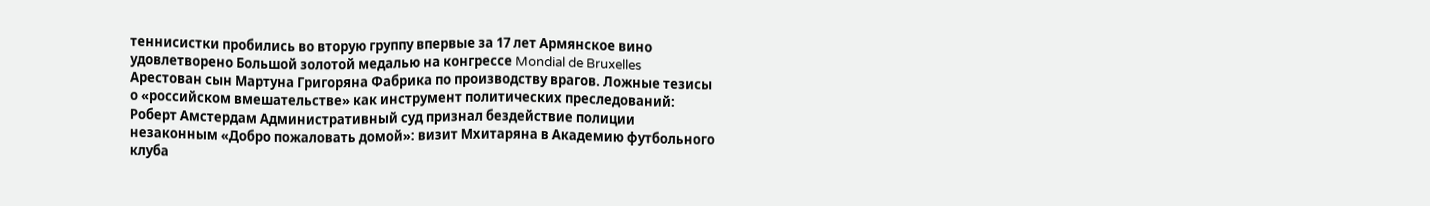теннисистки пробились во вторую группу впервые за 17 лет Армянское вино удовлетворено Большой золотой медалью на конгрессе Mondial de Bruxelles Арестован сын Мартуна Григоряна Фабрика по производству врагов. Ложные тезисы о «российском вмешательстве» как инструмент политических преследований: Роберт Амстердам Административный суд признал бездействие полиции незаконным «Добро пожаловать домой»: визит Мхитаряна в Академию футбольного клуба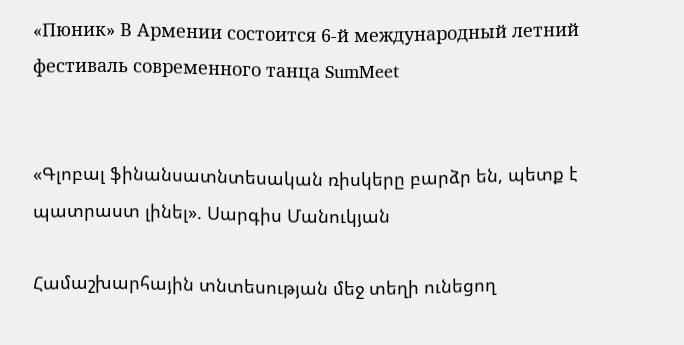«Пюник» В Армении состоится 6-й международный летний фестиваль современного танца SumMeet


«Գլոբալ ֆինանսատնտեսական ռիսկերը բարձր են, պետք է պատրաստ լինել». Սարգիս Մանուկյան

Համաշխարհային տնտեսության մեջ տեղի ունեցող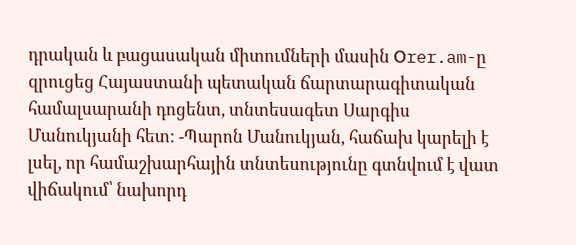դրական և բացասական միտումների մասին Оrer.am-ը զրուցեց Հայաստանի պետական ճարտարագիտական համալսարանի դոցենտ, տնտեսագետ Սարգիս Մանուկյանի հետ: -Պարոն Մանուկյան, հաճախ կարելի է լսել, որ համաշխարհային տնտեսությունը գտնվում է վատ վիճակում՝ նախորդ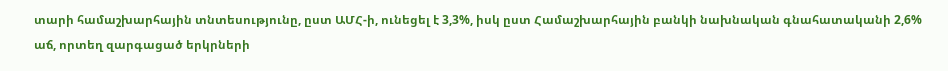տարի համաշխարհային տնտեսությունը, ըստ ԱՄՀ-ի, ունեցել է 3,3%, իսկ ըստ Համաշխարհային բանկի նախնական գնահատականի 2,6% աճ, որտեղ զարգացած երկրների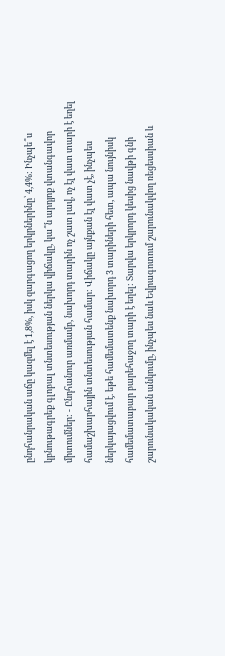ընդհանրական աճը կազմել է 1,8%, իսկ զարգացող երկրներինը՝ 4,4%: Ինչպե՞ս կբնութագրեք գլոբալ տնտեսության ներկա վիճակը, կա՞ն արդյոք վտանգավոր միտումներ: - Ընդհանուր առմամբ, նախորդ տարին ոչ շատ լավ, ոչ էլ վատ տարի է եղել համաշխարհային տնտեսության համար: Վիճակը այնքան էլ վատ չէ, ինչպես ներկայացվում է. եթե համեմատենք նախորդ 3 տարիների հետ, ապա նույնիսկ համեմատաբար բարեհաջող տարի է եղել: Տարվա երկրորդ կեսից նավթի գնի շարունակական անկումը, ինչպես նաև Եվրագոտում շարունակվող ռեցեսսիան և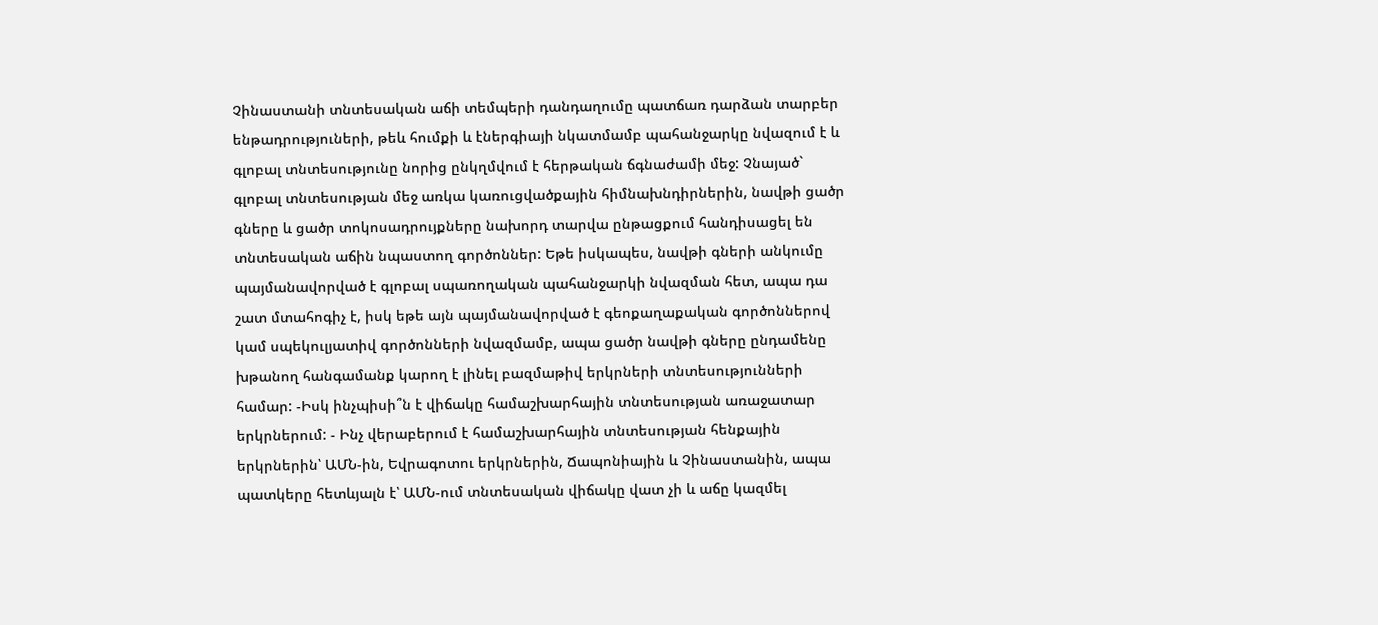Չինաստանի տնտեսական աճի տեմպերի դանդաղումը պատճառ դարձան տարբեր ենթադրություների, թեև հումքի և էներգիայի նկատմամբ պահանջարկը նվազում է և գլոբալ տնտեսությունը նորից ընկղմվում է հերթական ճգնաժամի մեջ: Չնայած` գլոբալ տնտեսության մեջ առկա կառուցվածքային հիմնախնդիրներին, նավթի ցածր գները և ցածր տոկոսադրույքները նախորդ տարվա ընթացքում հանդիսացել են տնտեսական աճին նպաստող գործոններ: Եթե իսկապես, նավթի գների անկումը պայմանավորված է գլոբալ սպառողական պահանջարկի նվազման հետ, ապա դա շատ մտահոգիչ է, իսկ եթե այն պայմանավորված է գեոքաղաքական գործոններով կամ սպեկուլյատիվ գործոնների նվազմամբ, ապա ցածր նավթի գները ընդամենը խթանող հանգամանք կարող է լինել բազմաթիվ երկրների տնտեսությունների համար: -Իսկ ինչպիսի՞ն է վիճակը համաշխարհային տնտեսության առաջատար երկրներում: - Ինչ վերաբերում է համաշխարհային տնտեսության հենքային երկրներին՝ ԱՄՆ-ին, Եվրագոտու երկրներին, Ճապոնիային և Չինաստանին, ապա պատկերը հետևյալն է՝ ԱՄՆ-ում տնտեսական վիճակը վատ չի և աճը կազմել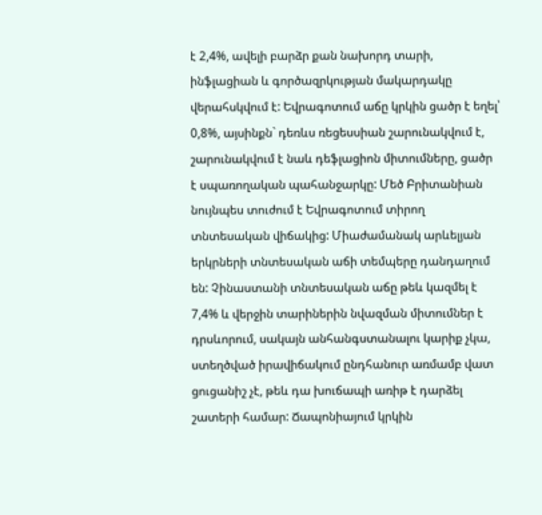է 2,4%, ավելի բարձր քան նախորդ տարի, ինֆլացիան և գործազրկության մակարդակը վերահսկվում է: Եվրագոտում աճը կրկին ցածր է եղել՝ 0,8%, այսինքն` դեռևս ռեցեսսիան շարունակվում է, շարունակվում է նաև դեֆլացիոն միտումները, ցածր է սպառողական պահանջարկը: Մեծ Բրիտանիան նույնպես տուժում է Եվրագոտում տիրող տնտեսական վիճակից: Միաժամանակ արևելյան երկրների տնտեսական աճի տեմպերը դանդաղում են: Չինաստանի տնտեսական աճը թեև կազմել է 7,4% և վերջին տարիներին նվազման միտումներ է դրսևորում, սակայն անհանգստանալու կարիք չկա, ստեղծված իրավիճակում ընդհանուր առմամբ վատ ցուցանիշ չէ, թեև դա խուճապի առիթ է դարձել շատերի համար: Ճապոնիայում կրկին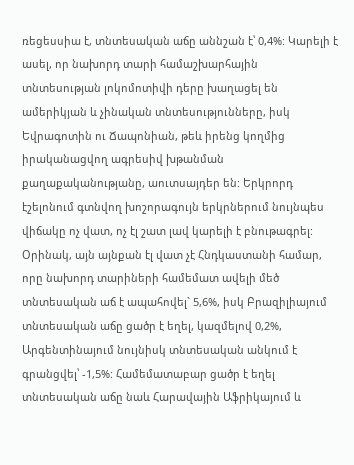ռեցեսսիա է, տնտեսական աճը աննշան է՝ 0,4%: Կարելի է ասել, որ նախորդ տարի համաշխարհային տնտեսության լոկոմոտիվի դերը խաղացել են ամերիկյան և չինական տնտեսությունները, իսկ Եվրագոտին ու Ճապոնիան, թեև իրենց կողմից իրականացվող ագրեսիվ խթանման քաղաքականությանը, աուտսայդեր են: Երկրորդ էշելոնում գտնվող խոշորագույն երկրներում նույնպես վիճակը ոչ վատ, ոչ էլ շատ լավ կարելի է բնութագրել: Օրինակ, այն այնքան էլ վատ չէ Հնդկաստանի համար, որը նախորդ տարիների համեմատ ավելի մեծ տնտեսական աճ է ապահովել` 5,6%, իսկ Բրազիլիայում տնտեսական աճը ցածր է եղել, կազմելով 0,2%, Արգենտինայում նույնիսկ տնտեսական անկում է գրանցվել՝ -1,5%: Համեմատաբար ցածր է եղել տնտեսական աճը նաև Հարավային Աֆրիկայում և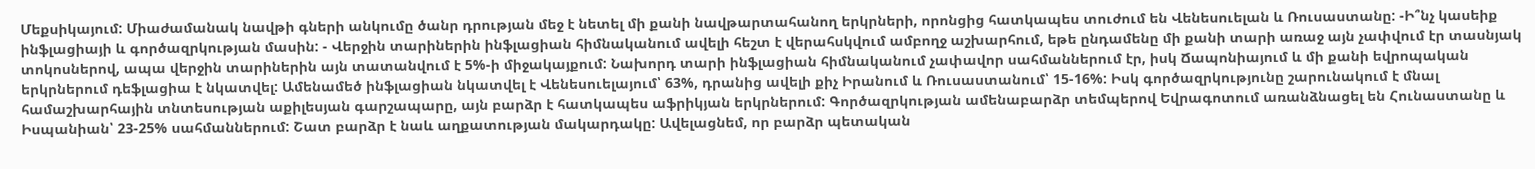Մեքսիկայում: Միաժամանակ նավթի գների անկումը ծանր դրության մեջ է նետել մի քանի նավթարտահանող երկրների, որոնցից հատկապես տուժում են Վենեսուելան և Ռուսաստանը: -Ի՞նչ կասեիք ինֆլացիայի և գործազրկության մասին: - Վերջին տարիներին ինֆլացիան հիմնականում ավելի հեշտ է վերահսկվում ամբողջ աշխարհում, եթե ընդամենը մի քանի տարի առաջ այն չափվում էր տասնյակ տոկոսներով, ապա վերջին տարիներին այն տատանվում է 5%-ի միջակայքում: Նախորդ տարի ինֆլացիան հիմնականում չափավոր սահմաններում էր, իսկ Ճապոնիայում և մի քանի եվրոպական երկրներում դեֆլացիա է նկատվել: Ամենամեծ ինֆլացիան նկատվել է Վենեսուելայում՝ 63%, դրանից ավելի քիչ Իրանում և Ռուսաստանում՝ 15-16%: Իսկ գործազրկությունը շարունակում է մնալ համաշխարհային տնտեսության աքիլեսյան գարշապարը, այն բարձր է հատկապես աֆրիկյան երկրներում: Գործազրկության ամենաբարձր տեմպերով Եվրագոտում առանձնացել են Հունաստանը և Իսպանիան՝ 23-25% սահմաններում: Շատ բարձր է նաև աղքատության մակարդակը: Ավելացնեմ, որ բարձր պետական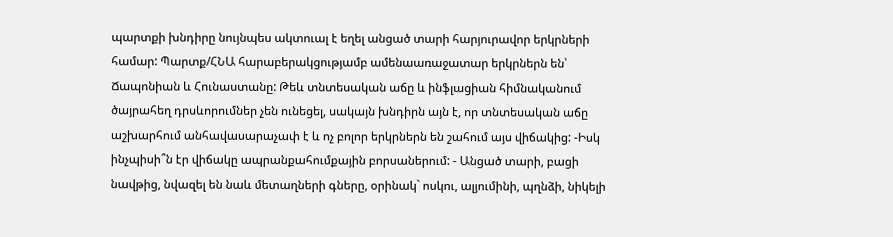պարտքի խնդիրը նույնպես ակտուալ է եղել անցած տարի հարյուրավոր երկրների համար: Պարտք/ՀՆԱ հարաբերակցությամբ ամենաառաջատար երկրներն են՝ Ճապոնիան և Հունաստանը: Թեև տնտեսական աճը և ինֆլացիան հիմնականում ծայրահեղ դրսևորումներ չեն ունեցել, սակայն խնդիրն այն է, որ տնտեսական աճը աշխարհում անհավասարաչափ է և ոչ բոլոր երկրներն են շահում այս վիճակից: -Իսկ ինչպիսի՞ն էր վիճակը ապրանքահումքային բորսաներում: - Անցած տարի, բացի նավթից, նվազել են նաև մետաղների գները, օրինակ` ոսկու, ալյումինի, պղնձի, նիկելի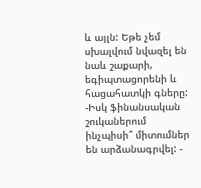և այլն: Եթե չեմ սխալվում նվազել են նաև շաքարի, եգիպտացորենի և հացահատկի գները: -Իսկ ֆինանսական շուկաներում ինչպիսի՞ միտումներ են արձանագրվել: -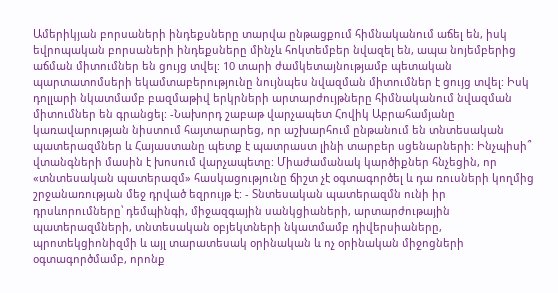Ամերիկյան բորսաների ինդեքսները տարվա ընթացքում հիմնականում աճել են, իսկ եվրոպական բորսաների ինդեքսները մինչև հոկտեմբեր նվազել են, ապա նոյեմբերից աճման միտումներ են ցույց տվել: 10 տարի ժամկետայնությամբ պետական պարտատոմսերի եկամտաբերությունը նույնպես նվազման միտումներ է ցույց տվել: Իսկ դոլլարի նկատմամբ բազմաթիվ երկրների արտարժույթները հիմնականում նվազման միտումներ են գրանցել: -Նախորդ շաբաթ վարչապետ Հովիկ Աբրահամյանը կառավարության նիստում հայտարարեց, որ աշխարհում ընթանում են տնտեսական պատերազմներ և Հայաստանը պետք է պատրաստ լինի տարբեր սցենարների: Ինչպիսի՞ վտանգների մասին է խոսում վարչապետը: Միաժամանակ կարծիքներ հնչեցին, որ «տնտեսական պատերազմ» հասկացությունը ճիշտ չէ օգտագործել և դա ռուսների կողմից շրջանառության մեջ դրված եզրույթ է: - Տնտեսական պատերազմն ունի իր դրսևորումները՝ դեմպինգի, միջազգային սանկցիաների, արտարժութային պատերազմների, տնտեսական օբյեկտների նկատմամբ դիվերսիաները, պրոտեկցիոնիզմի և այլ տարատեսակ օրինական և ոչ օրինական միջոցների օգտագործմամբ, որոնք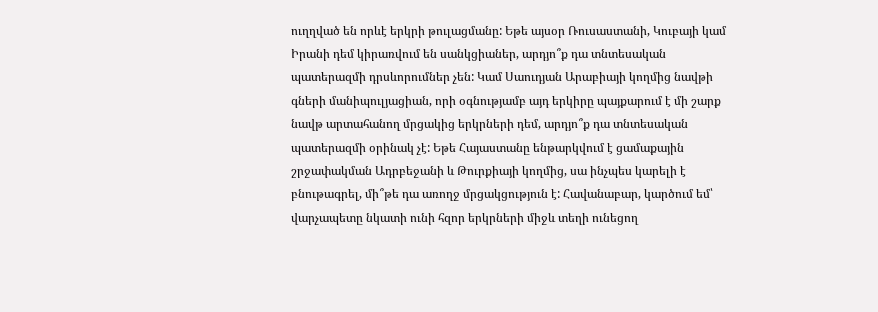ուղղված են որևէ երկրի թուլացմանը: Եթե այսօր Ռուսաստանի, Կուբայի կամ Իրանի դեմ կիրառվում են սանկցիաներ, արդյո՞ք դա տնտեսական պատերազմի դրսևորումներ չեն: Կամ Սաուդյան Արաբիայի կողմից նավթի գների մանիպուլյացիան, որի օգնությամբ այդ երկիրը պայքարում է մի շարք նավթ արտահանող մրցակից երկրների դեմ, արդյո՞ք դա տնտեսական պատերազմի օրինակ չէ: Եթե Հայաստանը ենթարկվում է ցամաքային շրջափակման Ադրբեջանի և Թուրքիայի կողմից, սա ինչպես կարելի է բնութագրել, մի՞թե դա առողջ մրցակցություն է: Հավանաբար, կարծում եմ՝ վարչապետը նկատի ունի հզոր երկրների միջև տեղի ունեցող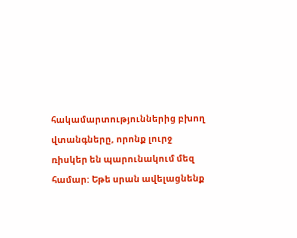հակամարտություններից բխող վտանգները, որոնք լուրջ ռիսկեր են պարունակում մեզ համար: Եթե սրան ավելացնենք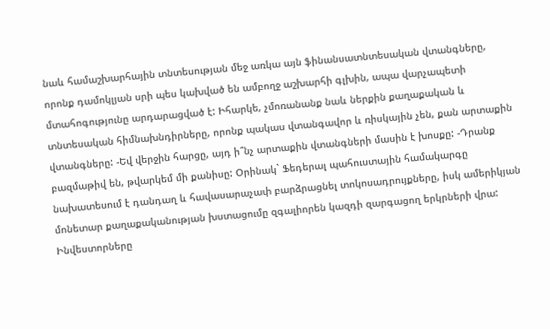նաև համաշխարհային տնտեսության մեջ առկա այն ֆինանսատնտեսական վտանգները, որոնք դամոկլյան սրի պես կախված են ամբողջ աշխարհի գլխին, ապա վարչապետի մտահոգությունը արդարացված է: Իհարկե, չմոռանանք նաև ներքին քաղաքական և տնտեսական հիմնախնդիրները, որոնք պակաս վտանգավոր և ռիսկային չեն, քան արտաքին վտանգները: -Եվ վերջին հարցը, այդ ի՞նչ արտաքին վտանգների մասին է խոսքը: -Դրանք բազմաթիվ են, թվարկեմ մի քանիսը: Օրինակ` Ֆեդերալ պահուստային համակարգը նախատեսում է դանդաղ և հավասարաչափ բարձրացնել տոկոսադրույքները, իսկ ամերիկյան մոնետար քաղաքականության խստացումը զգալիորեն կազդի զարգացող երկրների վրա: Ինվեստորները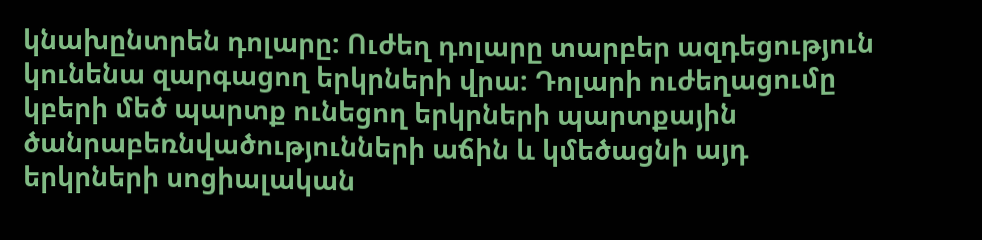կնախընտրեն դոլարը: Ուժեղ դոլարը տարբեր ազդեցություն կունենա զարգացող երկրների վրա: Դոլարի ուժեղացումը կբերի մեծ պարտք ունեցող երկրների պարտքային ծանրաբեռնվածությունների աճին և կմեծացնի այդ երկրների սոցիալական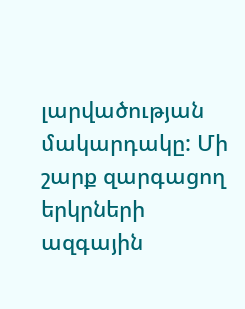լարվածության մակարդակը: Մի շարք զարգացող երկրների ազգային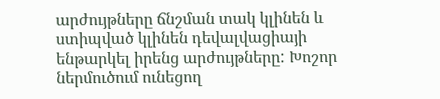արժույթները ճնշման տակ կլինեն և ստիպված կլինեն դեվալվացիայի ենթարկել իրենց արժույթները: Խոշոր ներմուծում ունեցող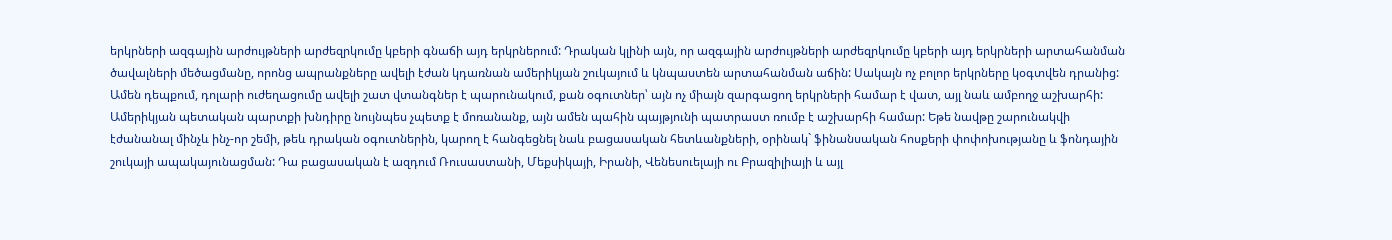երկրների ազգային արժույթների արժեզրկումը կբերի գնաճի այդ երկրներում: Դրական կլինի այն, որ ազգային արժույթների արժեզրկումը կբերի այդ երկրների արտահանման ծավալների մեծացմանը, որոնց ապրանքները ավելի էժան կդառնան ամերիկյան շուկայում և կնպաստեն արտահանման աճին: Սակայն ոչ բոլոր երկրները կօգտվեն դրանից: Ամեն դեպքում, դոլարի ուժեղացումը ավելի շատ վտանգներ է պարունակում, քան օգուտներ՝ այն ոչ միայն զարգացող երկրների համար է վատ, այլ նաև ամբողջ աշխարհի: Ամերիկյան պետական պարտքի խնդիրը նույնպես չպետք է մոռանանք, այն ամեն պահին պայթյունի պատրաստ ռումբ է աշխարհի համար: Եթե նավթը շարունակվի էժանանալ մինչև ինչ-որ շեմի, թեև դրական օգուտներին, կարող է հանգեցնել նաև բացասական հետևանքների, օրինակ` ֆինանսական հոսքերի փոփոխությանը և ֆոնդային շուկայի ապակայունացման: Դա բացասական է ազդում Ռուսաստանի, Մեքսիկայի, Իրանի, Վենեսուելայի ու Բրազիլիայի և այլ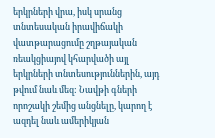երկրների վրա, իսկ սրանց տնտեսական իրավիճակի վատթարացումը շղթայական ռեակցիայով կհարվածի այլ երկրների տնտեսություններին, այդ թվում նաև մեզ: Նավթի գների որոշակի շեմից անցնելը, կարող է ազդել նաև ամերիկյան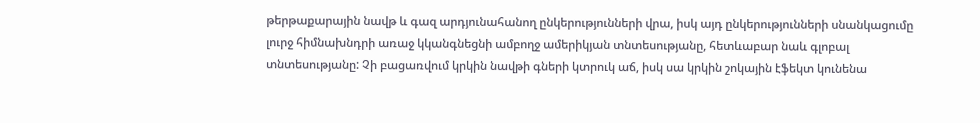թերթաքարային նավթ և գազ արդյունահանող ընկերությունների վրա, իսկ այդ ընկերությունների սնանկացումը լուրջ հիմնախնդրի առաջ կկանգնեցնի ամբողջ ամերիկյան տնտեսությանը, հետևաբար նաև գլոբալ տնտեսությանը: Չի բացառվում կրկին նավթի գների կտրուկ աճ, իսկ սա կրկին շոկային էֆեկտ կունենա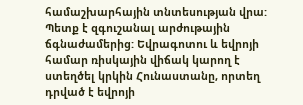համաշխարհային տնտեսության վրա: Պետք է զգուշանալ արժութային ճգնաժամերից: Եվրագոտու և եվրոյի համար ռիսկային վիճակ կարող է ստեղծել կրկին Հունաստանը, որտեղ դրված է եվրոյի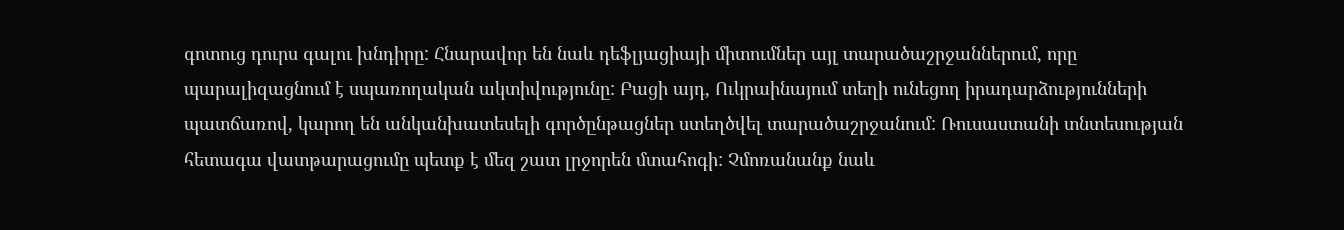գոտուց դուրս գալու խնդիրը: Հնարավոր են նաև դեֆլյացիայի միտումներ այլ տարածաշրջաններում, որը պարալիզացնում է սպառողական ակտիվությունը: Բացի այդ, Ուկրաինայում տեղի ունեցող իրադարձությունների պատճառով, կարող են անկանխատեսելի գործընթացներ ստեղծվել տարածաշրջանում: Ռուսաստանի տնտեսության հետագա վատթարացումը պետք է մեզ շատ լրջորեն մտահոգի: Չմոռանանք նաև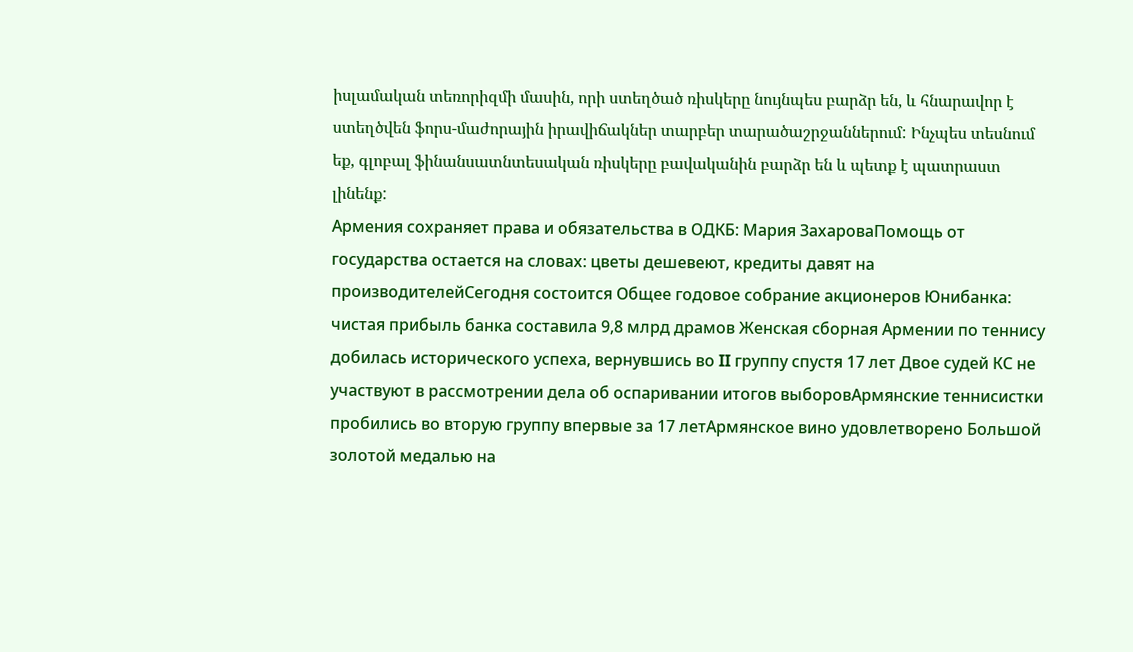իսլամական տեռորիզմի մասին, որի ստեղծած ռիսկերը նույնպես բարձր են, և հնարավոր է ստեղծվեն ֆորս-մաժորային իրավիճակներ տարբեր տարածաշրջաններում: Ինչպես տեսնում եք, գլոբալ ֆինանսատնտեսական ռիսկերը բավականին բարձր են և պետք է պատրաստ լինենք:
Армения сохраняет права и обязательства в ОДКБ: Мария ЗахароваПомощь от государства остается на словах: цветы дешевеют, кредиты давят на производителейСегодня состоится Общее годовое собрание акционеров Юнибанка: чистая прибыль банка составила 9,8 млрд драмов Женская сборная Армении по теннису добилась исторического успеха, вернувшись во II группу спустя 17 лет Двое судей КС не участвуют в рассмотрении дела об оспаривании итогов выборовАрмянские теннисистки пробились во вторую группу впервые за 17 летАрмянское вино удовлетворено Большой золотой медалью на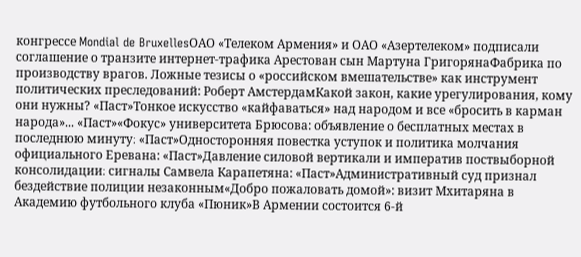конгрессе Mondial de BruxellesОАО «Телеком Армения» и ОАО «Азертелеком» подписали соглашение о транзите интернет-трафика Арестован сын Мартуна ГригорянаФабрика по производству врагов. Ложные тезисы о «российском вмешательстве» как инструмент политических преследований: Роберт АмстердамКакой закон, какие урегулирования, кому они нужны? «Паст»Тонкое искусство «кайфаваться» над народом и все «бросить в карман народа»... «Паст»«Фокус» университета Брюсова: объявление о бесплатных местах в последнюю минуту։ «Паст»Односторонняя повестка уступок и политика молчания официального Еревана: «Паст»Давление силовой вертикали и императив поствыборной консолидации։ сигналы Самвела Карапетяна: «Паст»Административный суд признал бездействие полиции незаконным«Добро пожаловать домой»: визит Мхитаряна в Академию футбольного клуба «Пюник»В Армении состоится 6-й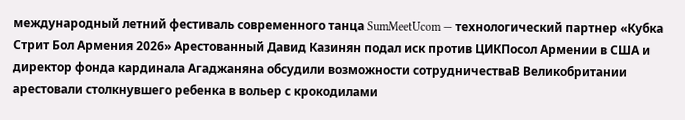международный летний фестиваль современного танца SumMeetUcom — технологический партнер «Кубка Стрит Бол Армения 2026» Арестованный Давид Казинян подал иск против ЦИКПосол Армении в США и директор фонда кардинала Агаджаняна обсудили возможности сотрудничестваВ Великобритании арестовали столкнувшего ребенка в вольер с крокодилами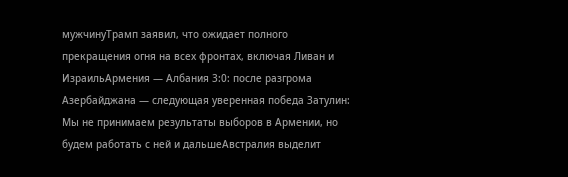мужчинуТрамп заявил, что ожидает полного прекращения огня на всех фронтах, включая Ливан и ИзраильАрмения — Албания 3:0: после разгрома Азербайджана — следующая уверенная победа Затулин: Мы не принимаем результаты выборов в Армении, но будем работать с ней и дальшеАвстралия выделит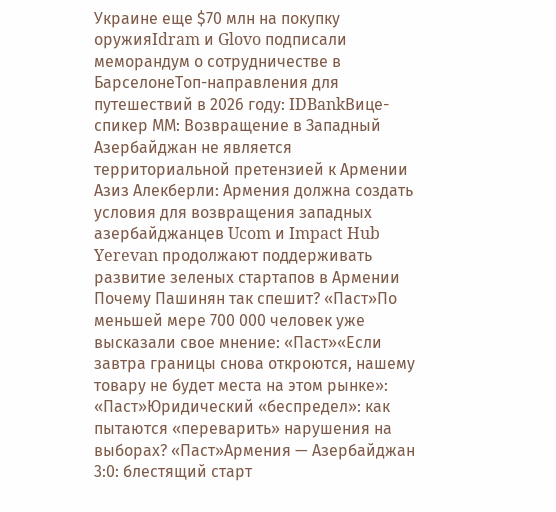Украине еще $70 млн на покупку оружияIdram и Glovo подписали меморандум о сотрудничестве в БарселонеТоп-направления для путешествий в 2026 году: IDBankВице-спикер ММ: Возвращение в Западный Азербайджан не является территориальной претензией к Армении Азиз Алекберли: Армения должна создать условия для возвращения западных азербайджанцев Ucom и Impact Hub Yerevan продолжают поддерживать развитие зеленых стартапов в Армении Почему Пашинян так спешит? «Паст»По меньшей мере 700 000 человек уже высказали свое мнение: «Паст»«Если завтра границы снова откроются, нашему товару не будет места на этом рынке»: «Паст»Юридический «беспредел»: как пытаются «переварить» нарушения на выборах? «Паст»Армения — Азербайджан 3:0: блестящий старт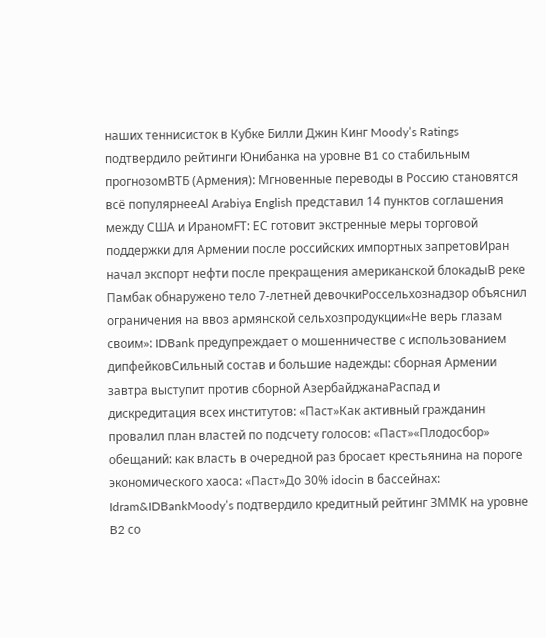наших теннисисток в Кубке Билли Джин Кинг Moody’s Ratings подтвердило рейтинги Юнибанка на уровне B1 со стабильным прогнозомВТБ (Армения): Мгновенные переводы в Россию становятся всё популярнееAl Arabiya English представил 14 пунктов соглашения между США и ИраномFT: ЕС готовит экстренные меры торговой поддержки для Армении после российских импортных запретовИран начал экспорт нефти после прекращения американской блокадыВ реке Памбак обнаружено тело 7-летней девочкиРоссельхознадзор объяснил ограничения на ввоз армянской сельхозпродукции«Не верь глазам своим»: IDBank предупреждает о мошенничестве с использованием дипфейковСильный состав и большие надежды: сборная Армении завтра выступит против сборной АзербайджанаРаспад и дискредитация всех институтов: «Паст»Как активный гражданин провалил план властей по подсчету голосов: «Паст»«Плодосбор» обещаний: как власть в очередной раз бросает крестьянина на пороге экономического хаоса: «Паст»До 30% idocin в бассейнах: Idram&IDBankMoody’s подтвердило кредитный рейтинг ЗММК на уровне B2 со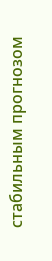стабильным прогнозом